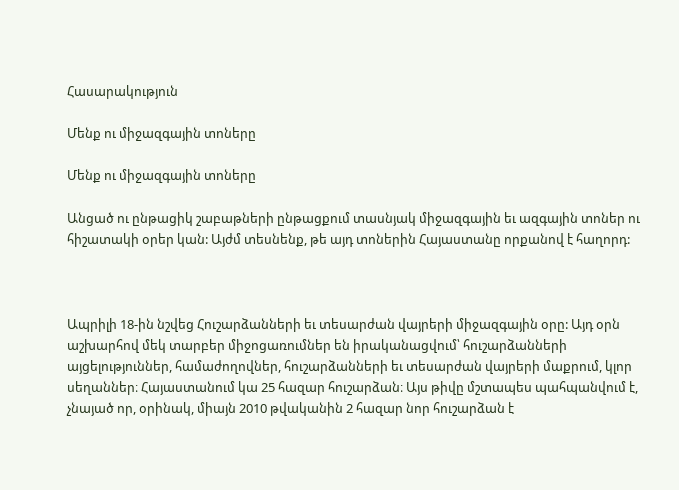Հասարակություն

Մենք ու միջազգային տոները

Մենք ու միջազգային տոները

Անցած ու ընթացիկ շաբաթների ընթացքում տասնյակ միջազգային եւ ազգային տոներ ու հիշատակի օրեր կան: Այժմ տեսնենք, թե այդ տոներին Հայաստանը որքանով է հաղորդ:



Ապրիլի 18-ին նշվեց Հուշարձանների եւ տեսարժան վայրերի միջազգային օրը: Այդ օրն աշխարհով մեկ տարբեր միջոցառումներ են իրականացվում՝ հուշարձանների այցելություններ, համաժողովներ, հուշարձանների եւ տեսարժան վայրերի մաքրում, կլոր սեղաններ։ Հայաստանում կա 25 հազար հուշարձան։ Այս թիվը մշտապես պահպանվում է, չնայած որ, օրինակ, միայն 2010 թվականին 2 հազար նոր հուշարձան է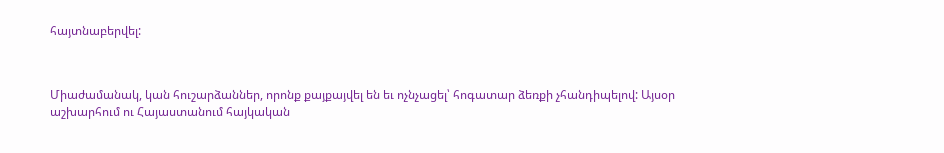հայտնաբերվել:



Միաժամանակ, կան հուշարձաններ, որոնք քայքայվել են եւ ոչնչացել՝ հոգատար ձեռքի չհանդիպելով: Այսօր աշխարհում ու Հայաստանում հայկական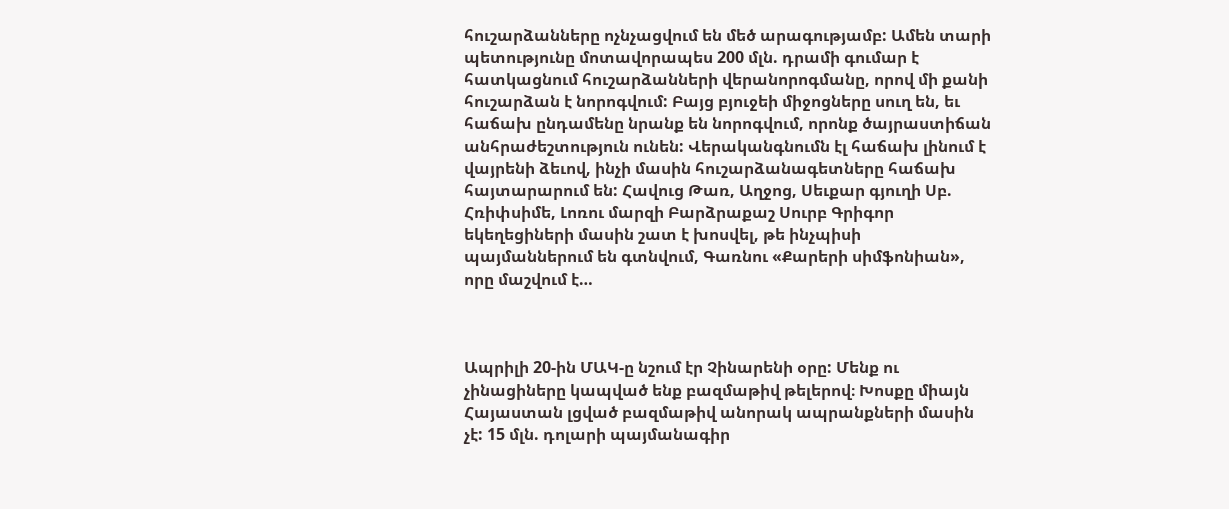հուշարձանները ոչնչացվում են մեծ արագությամբ: Ամեն տարի պետությունը մոտավորապես 200 մլն. դրամի գումար է հատկացնում հուշարձանների վերանորոգմանը, որով մի քանի հուշարձան է նորոգվում: Բայց բյուջեի միջոցները սուղ են, եւ հաճախ ընդամենը նրանք են նորոգվում, որոնք ծայրաստիճան անհրաժեշտություն ունեն: Վերականգնումն էլ հաճախ լինում է վայրենի ձեւով, ինչի մասին հուշարձանագետները հաճախ հայտարարում են: Հավուց Թառ, Աղջոց, Սեւքար գյուղի Սբ. Հռիփսիմե, Լոռու մարզի Բարձրաքաշ Սուրբ Գրիգոր եկեղեցիների մասին շատ է խոսվել, թե ինչպիսի պայմաններում են գտնվում, Գառնու «Քարերի սիմֆոնիան», որը մաշվում է…



Ապրիլի 20-ին ՄԱԿ-ը նշում էր Չինարենի օրը: Մենք ու չինացիները կապված ենք բազմաթիվ թելերով։ Խոսքը միայն Հայաստան լցված բազմաթիվ անորակ ապրանքների մասին չէ: 15 մլն. դոլարի պայմանագիր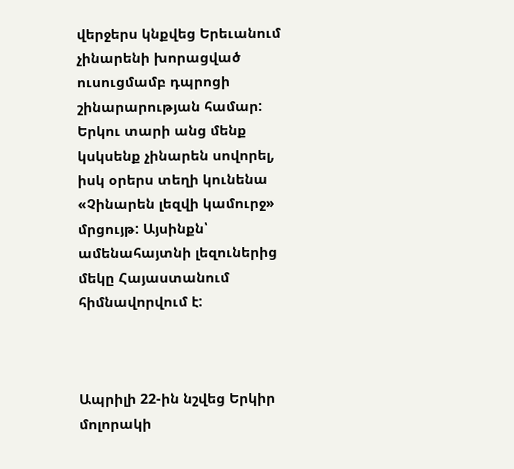վերջերս կնքվեց Երեւանում չինարենի խորացված ուսուցմամբ դպրոցի շինարարության համար: Երկու տարի անց մենք կսկսենք չինարեն սովորել, իսկ օրերս տեղի կունենա «Չինարեն լեզվի կամուրջ» մրցույթ: Այսինքն՝ ամենահայտնի լեզուներից մեկը Հայաստանում հիմնավորվում է:



Ապրիլի 22-ին նշվեց Երկիր մոլորակի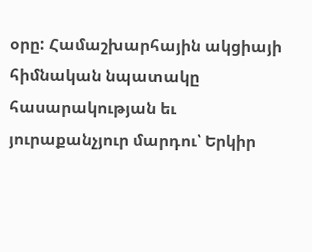օրը: Համաշխարհային ակցիայի հիմնական նպատակը հասարակության եւ յուրաքանչյուր մարդու՝ Երկիր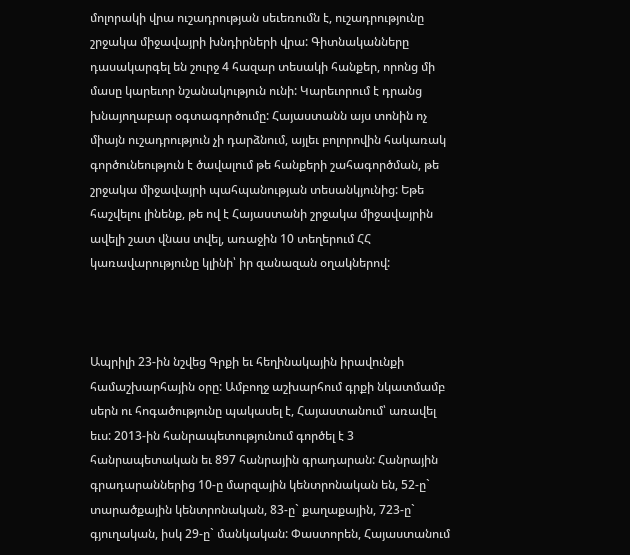մոլորակի վրա ուշադրության սեւեռումն է, ուշադրությունը շրջակա միջավայրի խնդիրների վրա: Գիտնականները դասակարգել են շուրջ 4 հազար տեսակի հանքեր, որոնց մի մասը կարեւոր նշանակություն ունի: Կարեւորում է դրանց խնայողաբար օգտագործումը: Հայաստանն այս տոնին ոչ միայն ուշադրություն չի դարձնում, այլեւ բոլորովին հակառակ գործունեություն է ծավալում թե հանքերի շահագործման, թե շրջակա միջավայրի պահպանության տեսանկյունից: Եթե հաշվելու լինենք, թե ով է Հայաստանի շրջակա միջավայրին ավելի շատ վնաս տվել, առաջին 10 տեղերում ՀՀ կառավարությունը կլինի՝ իր զանազան օղակներով:



Ապրիլի 23-ին նշվեց Գրքի եւ հեղինակային իրավունքի համաշխարհային օրը: Ամբողջ աշխարհում գրքի նկատմամբ սերն ու հոգածությունը պակասել է, Հայաստանում՝ առավել եւս: 2013-ին հանրապետությունում գործել է 3 հանրապետական եւ 897 հանրային գրադարան: Հանրային գրադարաններից 10-ը մարզային կենտրոնական են, 52-ը` տարածքային կենտրոնական, 83-ը` քաղաքային, 723-ը` գյուղական, իսկ 29-ը` մանկական: Փաստորեն, Հայաստանում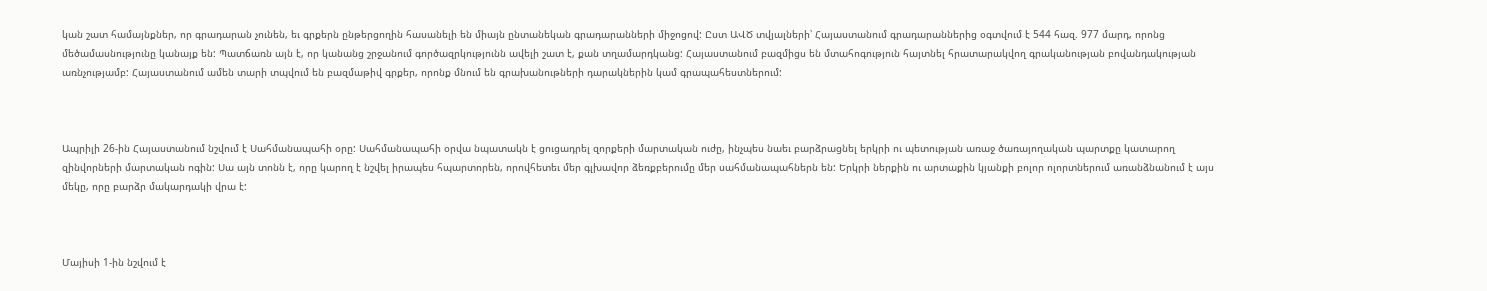կան շատ համայնքներ, որ գրադարան չունեն, եւ գրքերն ընթերցողին հասանելի են միայն ընտանեկան գրադարանների միջոցով: Ըստ ԱՎԾ տվյալների՝ Հայաստանում գրադարաններից օգտվում է 544 հազ. 977 մարդ, որոնց մեծամասնությունը կանայք են: Պատճառն այն է, որ կանանց շրջանում գործազրկությունն ավելի շատ է, քան տղամարդկանց: Հայաստանում բազմիցս են մտահոգություն հայտնել հրատարակվող գրականության բովանդակության առնչությամբ: Հայաստանում ամեն տարի տպվում են բազմաթիվ գրքեր, որոնք մնում են գրախանութների դարակներին կամ գրապահեստներում:



Ապրիլի 26-ին Հայաստանում նշվում է Սահմանապահի օրը: Սահմանապահի օրվա նպատակն է ցուցադրել զորքերի մարտական ուժը, ինչպես նաեւ բարձրացնել երկրի ու պետության առաջ ծառայողական պարտքը կատարող զինվորների մարտական ոգին: Սա այն տոնն է, որը կարող է նշվել իրապես հպարտորեն, որովհետեւ մեր գլխավոր ձեռքբերումը մեր սահմանապահներն են: Երկրի ներքին ու արտաքին կյանքի բոլոր ոլորտներում առանձնանում է այս մեկը, որը բարձր մակարդակի վրա է:



Մայիսի 1-ին նշվում է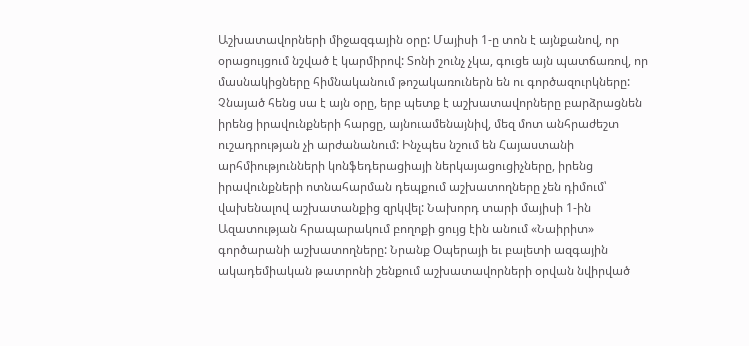Աշխատավորների միջազգային օրը: Մայիսի 1-ը տոն է այնքանով, որ օրացույցում նշված է կարմիրով: Տոնի շունչ չկա, գուցե այն պատճառով, որ մասնակիցները հիմնականում թոշակառուներն են ու գործազուրկները: Չնայած հենց սա է այն օրը, երբ պետք է աշխատավորները բարձրացնեն իրենց իրավունքների հարցը, այնուամենայնիվ, մեզ մոտ անհրաժեշտ ուշադրության չի արժանանում: Ինչպես նշում են Հայաստանի արհմիությունների կոնֆեդերացիայի ներկայացուցիչները, իրենց իրավունքների ոտնահարման դեպքում աշխատողները չեն դիմում՝ վախենալով աշխատանքից զրկվել: Նախորդ տարի մայիսի 1-ին Ազատության հրապարակում բողոքի ցույց էին անում «Նաիրիտ» գործարանի աշխատողները: Նրանք Օպերայի եւ բալետի ազգային ակադեմիական թատրոնի շենքում աշխատավորների օրվան նվիրված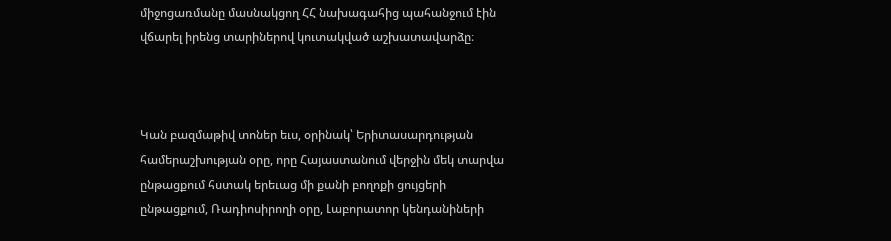միջոցառմանը մասնակցող ՀՀ նախագահից պահանջում էին վճարել իրենց տարիներով կուտակված աշխատավարձը։



Կան բազմաթիվ տոներ եւս, օրինակ՝ Երիտասարդության համերաշխության օրը, որը Հայաստանում վերջին մեկ տարվա ընթացքում հստակ երեւաց մի քանի բողոքի ցույցերի ընթացքում, Ռադիոսիրողի օրը, Լաբորատոր կենդանիների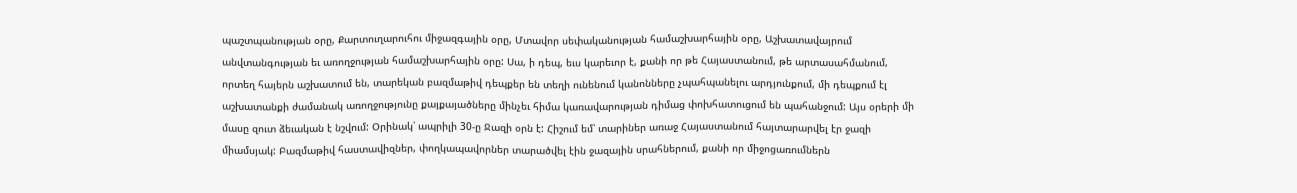պաշտպանության օրը, Քարտուղարուհու միջազգային օրը, Մտավոր սեփականության համաշխարհային օրը, Աշխատավայրում անվտանգության եւ առողջության համաշխարհային օրը: Սա, ի դեպ, եւս կարեւոր է, քանի որ թե Հայաստանում, թե արտասահմանում, որտեղ հայերն աշխատում են, տարեկան բազմաթիվ դեպքեր են տեղի ունենում կանոնները չպահպանելու արդյունքում, մի դեպքում էլ աշխատանքի ժամանակ առողջությունը քայքայածները մինչեւ հիմա կառավարության դիմաց փոխհատուցում են պահանջում: Այս օրերի մի մասը զուտ ձեւական է նշվում: Օրինակ՝ ապրիլի 30-ը Ջազի օրն է: Հիշում եմ՝ տարիներ առաջ Հայաստանում հայտարարվել էր ջազի միամսյակ: Բազմաթիվ հաստավիզներ, փողկապավորներ տարածվել էին ջազային սրահներում, քանի որ միջոցառումներն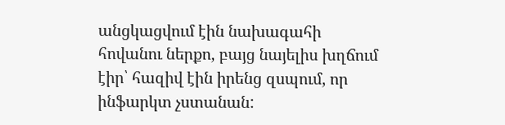անցկացվում էին նախագահի հովանու ներքո, բայց նայելիս խղճում էիր՝ հազիվ էին իրենց զսպում, որ ինֆարկտ չստանան: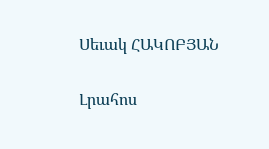Սեւակ ՀԱԿՈԲՅԱՆ

Լրահոս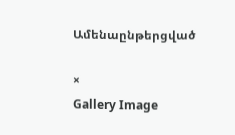Ամենաընթերցված

×
Gallery Image